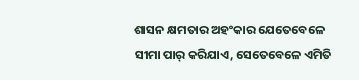ଶାସନ କ୍ଷମତାର ଅହଂକାର ଯେତେବେଳେ ସୀମା ପାର୍ କରିଯାଏ, ସେତେବେଳେ ଏମିତି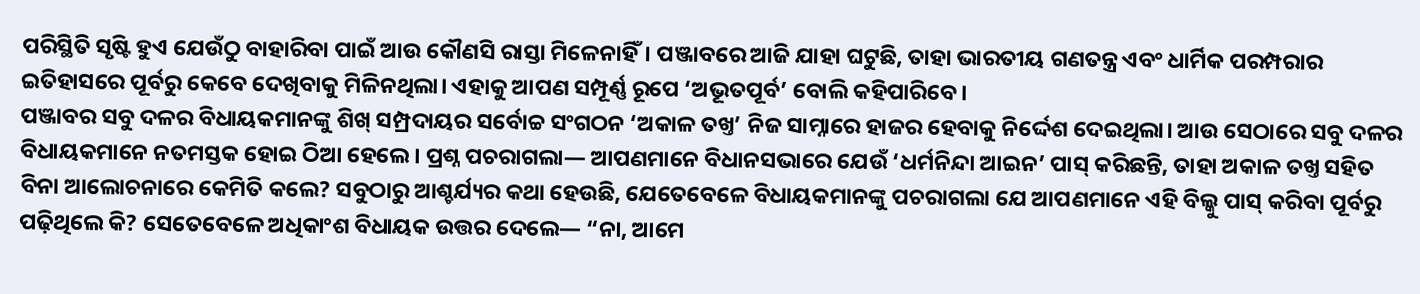ପରିସ୍ଥିତି ସୃଷ୍ଟି ହୁଏ ଯେଉଁଠୁ ବାହାରିବା ପାଇଁ ଆଉ କୌଣସି ରାସ୍ତା ମିଳେନାହିଁ। ପଞ୍ଜାବରେ ଆଜି ଯାହା ଘଟୁଛି, ତାହା ଭାରତୀୟ ଗଣତନ୍ତ୍ର ଏବଂ ଧାର୍ମିକ ପରମ୍ପରାର ଇତିହାସରେ ପୂର୍ବରୁ କେବେ ଦେଖିବାକୁ ମିଳିନଥିଲା। ଏହାକୁ ଆପଣ ସମ୍ପୂର୍ଣ୍ଣ ରୂପେ ‘ଅଭୂତପୂର୍ବ’ ବୋଲି କହିପାରିବେ।
ପଞ୍ଜାବର ସବୁ ଦଳର ବିଧାୟକମାନଙ୍କୁ ଶିଖ୍ ସମ୍ପ୍ରଦାୟର ସର୍ବୋଚ୍ଚ ସଂଗଠନ ‘ଅକାଳ ତଖ୍ତ’ ନିଜ ସାମ୍ନାରେ ହାଜର ହେବାକୁ ନିର୍ଦ୍ଦେଶ ଦେଇଥିଲା। ଆଉ ସେଠାରେ ସବୁ ଦଳର ବିଧାୟକମାନେ ନତମସ୍ତକ ହୋଇ ଠିଆ ହେଲେ। ପ୍ରଶ୍ନ ପଚରାଗଲା— ଆପଣମାନେ ବିଧାନସଭାରେ ଯେଉଁ ‘ଧର୍ମନିନ୍ଦା ଆଇନ’ ପାସ୍ କରିଛନ୍ତି, ତାହା ଅକାଳ ତଖ୍ତ ସହିତ ବିନା ଆଲୋଚନାରେ କେମିତି କଲେ? ସବୁଠାରୁ ଆଶ୍ଚର୍ଯ୍ୟର କଥା ହେଉଛି, ଯେତେବେଳେ ବିଧାୟକମାନଙ୍କୁ ପଚରାଗଲା ଯେ ଆପଣମାନେ ଏହି ବିଲ୍କୁ ପାସ୍ କରିବା ପୂର୍ବରୁ ପଢ଼ିଥିଲେ କି? ସେତେବେଳେ ଅଧିକାଂଶ ବିଧାୟକ ଉତ୍ତର ଦେଲେ— “ନା, ଆମେ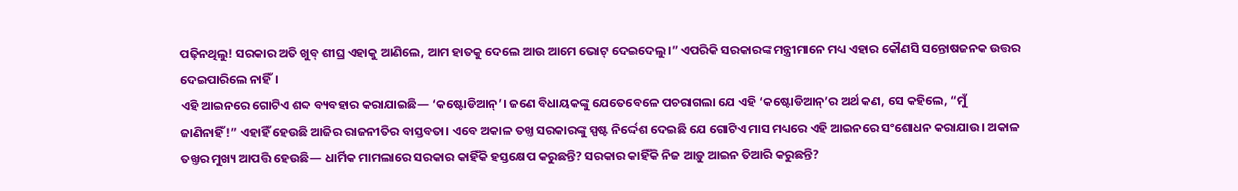ପଢ଼ିନଥିଲୁ! ସରକାର ଅତି ଖୁବ୍ ଶୀଘ୍ର ଏହାକୁ ଆଣିଲେ, ଆମ ହାତକୁ ଦେଲେ ଆଉ ଆମେ ଭୋଟ୍ ଦେଇଦେଲୁ।” ଏପରିକି ସରକାରଙ୍କ ମନ୍ତ୍ରୀମାନେ ମଧ୍ୟ ଏହାର କୌଣସି ସନ୍ତୋଷଜନକ ଉତ୍ତର ଦେଇପାରିଲେ ନାହିଁ।
ଏହି ଆଇନରେ ଗୋଟିଏ ଶବ୍ଦ ବ୍ୟବହାର କରାଯାଇଛି— ‘କଷ୍ଟୋଡିଆନ୍’। ଜଣେ ବିଧାୟକଙ୍କୁ ଯେତେବେଳେ ପଚରାଗଲା ଯେ ଏହି ‘କଷ୍ଟୋଡିଆନ୍’ର ଅର୍ଥ କଣ, ସେ କହିଲେ, “ମୁଁ ଜାଣିନାହିଁ!” ଏହାହିଁ ହେଉଛି ଆଜିର ରାଜନୀତିର ବାସ୍ତବତା। ଏବେ ଅକାଳ ତଖ୍ତ ସରକାରଙ୍କୁ ସ୍ପଷ୍ଟ ନିର୍ଦ୍ଦେଶ ଦେଇଛି ଯେ ଗୋଟିଏ ମାସ ମଧ୍ୟରେ ଏହି ଆଇନରେ ସଂଶୋଧନ କରାଯାଉ। ଅକାଳ ତଖ୍ତର ମୁଖ୍ୟ ଆପତ୍ତି ହେଉଛି— ଧାର୍ମିକ ମାମଲାରେ ସରକାର କାହିଁକି ହସ୍ତକ୍ଷେପ କରୁଛନ୍ତି? ସରକାର କାହିଁକି ନିଜ ଆଡ଼ୁ ଆଇନ ତିଆରି କରୁଛନ୍ତି?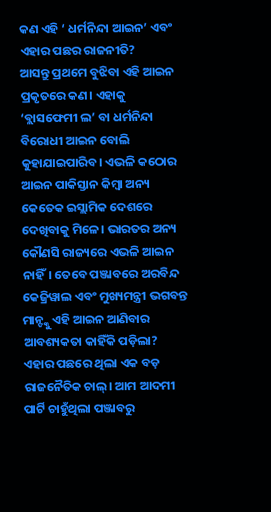କଣ ଏହି ‘ ଧର୍ମନିନ୍ଦା ଆଇନ’ ଏବଂ ଏହାର ପଛର ରାଜନୀତି?
ଆସନ୍ତୁ ପ୍ରଥମେ ବୁଝିବା ଏହି ଆଇନ ପ୍ରକୃତରେ କଣ। ଏହାକୁ ‘ବ୍ଲାସଫେମୀ ଲ’ ବା ଧର୍ମନିନ୍ଦା ବିରୋଧୀ ଆଇନ ବୋଲି କୁହାଯାଇପାରିବ। ଏଭଳି କଠୋର ଆଇନ ପାକିସ୍ତାନ କିମ୍ବା ଅନ୍ୟ କେତେକ ଇସ୍ଲାମିକ ଦେଶରେ ଦେଖିବାକୁ ମିଳେ। ଭାରତର ଅନ୍ୟ କୌଣସି ରାଜ୍ୟରେ ଏଭଳି ଆଇନ ନାହିଁ। ତେବେ ପଞ୍ଜାବରେ ଅରବିନ୍ଦ କେଜ୍ରିୱାଲ ଏବଂ ମୁଖ୍ୟମନ୍ତ୍ରୀ ଭଗବନ୍ତ ମାନ୍ଙ୍କୁ ଏହି ଆଇନ ଆଣିବାର ଆବଶ୍ୟକତା କାହିଁକି ପଡ଼ିଲା?
ଏହାର ପଛରେ ଥିଲା ଏକ ବଡ଼ ରାଜନୈତିକ ଚାଲ୍। ଆମ ଆଦମୀ ପାର୍ଟି ଚାହୁଁଥିଲା ପଞ୍ଜାବରୁ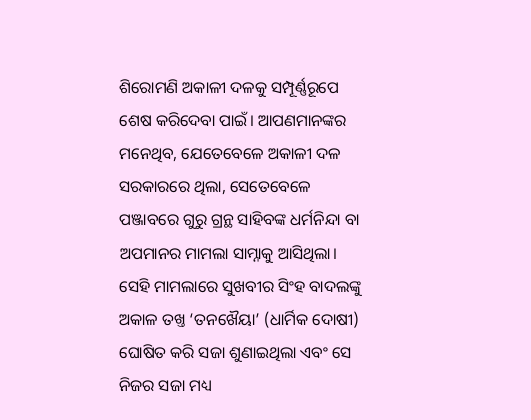ଶିରୋମଣି ଅକାଳୀ ଦଳକୁ ସମ୍ପୂର୍ଣ୍ଣରୂପେ ଶେଷ କରିଦେବା ପାଇଁ। ଆପଣମାନଙ୍କର ମନେଥିବ, ଯେତେବେଳେ ଅକାଳୀ ଦଳ ସରକାରରେ ଥିଲା, ସେତେବେଳେ ପଞ୍ଜାବରେ ଗୁରୁ ଗ୍ରନ୍ଥ ସାହିବଙ୍କ ଧର୍ମନିନ୍ଦା ବା ଅପମାନର ମାମଲା ସାମ୍ନାକୁ ଆସିଥିଲା। ସେହି ମାମଲାରେ ସୁଖବୀର ସିଂହ ବାଦଲଙ୍କୁ ଅକାଳ ତଖ୍ତ ‘ତନଖୈୟା’ (ଧାର୍ମିକ ଦୋଷୀ) ଘୋଷିତ କରି ସଜା ଶୁଣାଇଥିଲା ଏବଂ ସେ ନିଜର ସଜା ମଧ୍ୟ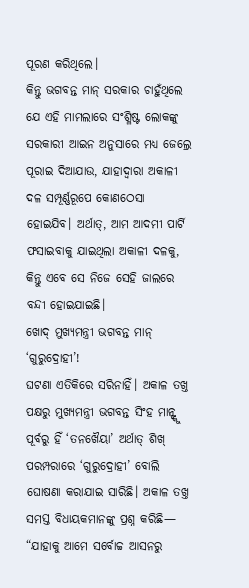ପୂରଣ କରିଥିଲେ।
କିନ୍ତୁ ଭଗବନ୍ତ ମାନ୍ ସରକାର ଚାହୁଁଥିଲେ ଯେ ଏହି ମାମଲାରେ ସଂଶ୍ଳିଷ୍ଟ ଲୋକଙ୍କୁ ସରକାରୀ ଆଇନ ଅନୁସାରେ ମଧ୍ୟ ଜେଲ୍ରେ ପୂରାଇ ଦିଆଯାଉ, ଯାହାଦ୍ୱାରା ଅକାଳୀ ଦଳ ସମ୍ପୂର୍ଣ୍ଣରୂପେ କୋଣଠେସା ହୋଇଯିବ। ଅର୍ଥାତ୍, ଆମ ଆଦମୀ ପାର୍ଟି ଫସାଇବାକୁ ଯାଇଥିଲା ଅକାଳୀ ଦଳକୁ, କିନ୍ତୁ ଏବେ ସେ ନିଜେ ସେହି ଜାଲରେ ବନ୍ଦୀ ହୋଇଯାଇଛି।
ଖୋଦ୍ ମୁଖ୍ୟମନ୍ତ୍ରୀ ଭଗବନ୍ତ ମାନ୍ ‘ଗୁରୁଦ୍ରୋହୀ’!
ଘଟଣା ଏତିକିରେ ସରିନାହିଁ। ଅକାଳ ତଖ୍ତ ପକ୍ଷରୁ ମୁଖ୍ୟମନ୍ତ୍ରୀ ଭଗବନ୍ତ ସିଂହ ମାନ୍ଙ୍କୁ ପୂର୍ବରୁ ହିଁ ‘ତନଖୈୟା’ ଅର୍ଥାତ୍ ଶିଖ୍ ପରମ୍ପରାରେ ‘ଗୁରୁଦ୍ରୋହୀ’ ବୋଲି ଘୋଷଣା କରାଯାଇ ସାରିଛି। ଅକାଳ ତଖ୍ତ ସମସ୍ତ ବିଧାୟକମାନଙ୍କୁ ପ୍ରଶ୍ନ କରିଛି— “ଯାହାକୁ ଆମେ ସର୍ବୋଚ୍ଚ ଆସନରୁ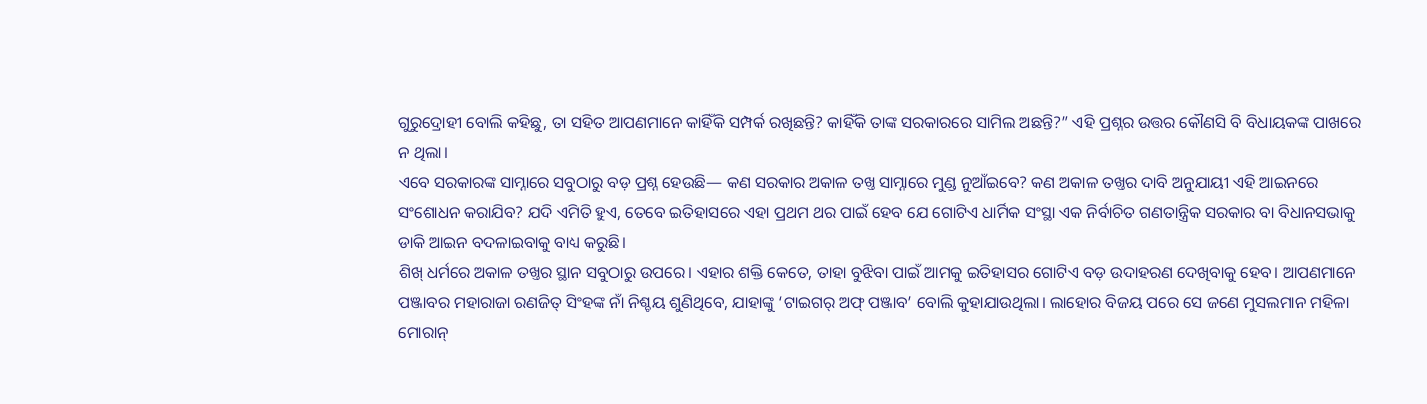ଗୁରୁଦ୍ରୋହୀ ବୋଲି କହିଛୁ, ତା ସହିତ ଆପଣମାନେ କାହିଁକି ସମ୍ପର୍କ ରଖିଛନ୍ତି? କାହିଁକି ତାଙ୍କ ସରକାରରେ ସାମିଲ ଅଛନ୍ତି?” ଏହି ପ୍ରଶ୍ନର ଉତ୍ତର କୌଣସି ବି ବିଧାୟକଙ୍କ ପାଖରେ ନ ଥିଲା।
ଏବେ ସରକାରଙ୍କ ସାମ୍ନାରେ ସବୁଠାରୁ ବଡ଼ ପ୍ରଶ୍ନ ହେଉଛି— କଣ ସରକାର ଅକାଳ ତଖ୍ତ ସାମ୍ନାରେ ମୁଣ୍ଡ ନୁଆଁଇବେ? କଣ ଅକାଳ ତଖ୍ତର ଦାବି ଅନୁଯାୟୀ ଏହି ଆଇନରେ ସଂଶୋଧନ କରାଯିବ? ଯଦି ଏମିତି ହୁଏ, ତେବେ ଇତିହାସରେ ଏହା ପ୍ରଥମ ଥର ପାଇଁ ହେବ ଯେ ଗୋଟିଏ ଧାର୍ମିକ ସଂସ୍ଥା ଏକ ନିର୍ବାଚିତ ଗଣତାନ୍ତ୍ରିକ ସରକାର ବା ବିଧାନସଭାକୁ ଡାକି ଆଇନ ବଦଳାଇବାକୁ ବାଧ୍ୟ କରୁଛି।
ଶିଖ୍ ଧର୍ମରେ ଅକାଳ ତଖ୍ତର ସ୍ଥାନ ସବୁଠାରୁ ଉପରେ। ଏହାର ଶକ୍ତି କେତେ, ତାହା ବୁଝିବା ପାଇଁ ଆମକୁ ଇତିହାସର ଗୋଟିଏ ବଡ଼ ଉଦାହରଣ ଦେଖିବାକୁ ହେବ। ଆପଣମାନେ ପଞ୍ଜାବର ମହାରାଜା ରଣଜିତ୍ ସିଂହଙ୍କ ନାଁ ନିଶ୍ଚୟ ଶୁଣିଥିବେ, ଯାହାଙ୍କୁ ‘ଟାଇଗର୍ ଅଫ୍ ପଞ୍ଜାବ’ ବୋଲି କୁହାଯାଉଥିଲା। ଲାହୋର ବିଜୟ ପରେ ସେ ଜଣେ ମୁସଲମାନ ମହିଳା ମୋରାନ୍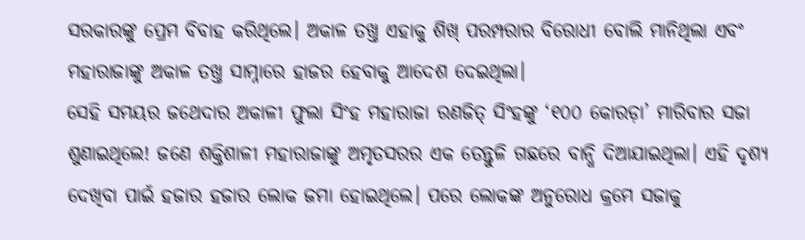ସରକାରଙ୍କୁ ପ୍ରେମ ବିବାହ କରିଥିଲେ। ଅକାଳ ତଖ୍ତ ଏହାକୁ ଶିଖ୍ ପରମ୍ପରାର ବିରୋଧୀ ବୋଲି ମାନିଥିଲା ଏବଂ ମହାରାଜାଙ୍କୁ ଅକାଳ ତଖ୍ତ ସାମ୍ନାରେ ହାଜର ହେବାକୁ ଆଦେଶ ଦେଇଥିଲା।
ସେହି ସମୟର ଜଥେଦାର ଅକାଳୀ ଫୁଲା ସିଂହ ମହାରାଜା ରଣଜିତ୍ ସିଂହଙ୍କୁ ‘୧୦୦ କୋରଡ଼ା’ ମାରିବାର ସଜା ଶୁଣାଇଥିଲେ! ଜଣେ ଶକ୍ତିଶାଳୀ ମହାରାଜାଙ୍କୁ ଅମୃତସରର ଏକ ତେନ୍ତୁଳି ଗଛରେ ବାନ୍ଧି ଦିଆଯାଇଥିଲା। ଏହି ଦୃଶ୍ୟ ଦେଖିବା ପାଇଁ ହଜାର ହଜାର ଲୋକ ଜମା ହୋଇଥିଲେ। ପରେ ଲୋକଙ୍କ ଅନୁରୋଧ କ୍ରମେ ସଜାକୁ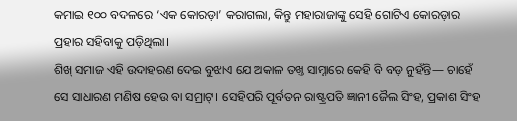କମାଇ ୧୦୦ ବଦଳରେ ‘ଏକ କୋରଡ଼ା’ କରାଗଲା, କିନ୍ତୁ ମହାରାଜାଙ୍କୁ ସେହି ଗୋଟିଏ କୋରଡ଼ାର ପ୍ରହାର ସହିବାକୁ ପଡ଼ିଥିଲା।
ଶିଖ୍ ସମାଜ ଏହି ଉଦାହରଣ ଦେଇ ବୁଝାଏ ଯେ ଅକାଳ ତଖ୍ତ ସାମ୍ନାରେ କେହି ବି ବଡ଼ ନୁହଁନ୍ତି— ଚାହେଁ ସେ ସାଧାରଣ ମଣିଷ ହେଉ ବା ସମ୍ରାଟ୍। ସେହିପରି ପୂର୍ବତନ ରାଷ୍ଟ୍ରପତି ଜ୍ଞାନୀ ଜୈଲ ସିଂହ, ପ୍ରକାଶ ସିଂହ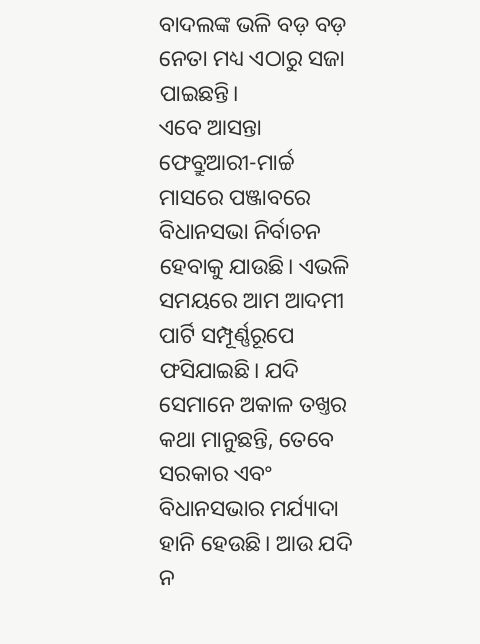ବାଦଲଙ୍କ ଭଳି ବଡ଼ ବଡ଼ ନେତା ମଧ୍ୟ ଏଠାରୁ ସଜା ପାଇଛନ୍ତି।
ଏବେ ଆସନ୍ତା ଫେବ୍ରୁଆରୀ-ମାର୍ଚ୍ଚ ମାସରେ ପଞ୍ଜାବରେ ବିଧାନସଭା ନିର୍ବାଚନ ହେବାକୁ ଯାଉଛି। ଏଭଳି ସମୟରେ ଆମ ଆଦମୀ ପାର୍ଟି ସମ୍ପୂର୍ଣ୍ଣରୂପେ ଫସିଯାଇଛି। ଯଦି ସେମାନେ ଅକାଳ ତଖ୍ତର କଥା ମାନୁଛନ୍ତି, ତେବେ ସରକାର ଏବଂ ବିଧାନସଭାର ମର୍ଯ୍ୟାଦା ହାନି ହେଉଛି। ଆଉ ଯଦି ନ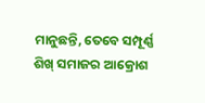ମାନୁଛନ୍ତି, ତେବେ ସମ୍ପୂର୍ଣ୍ଣ ଶିଖ୍ ସମାଜର ଆକ୍ରୋଶ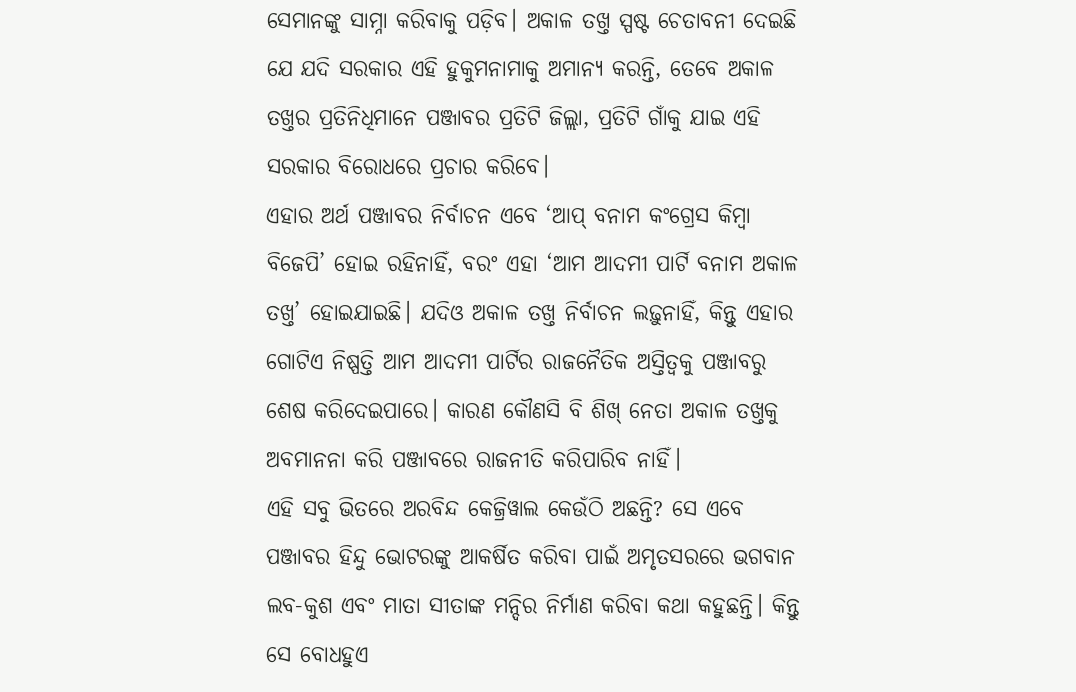ସେମାନଙ୍କୁ ସାମ୍ନା କରିବାକୁ ପଡ଼ିବ। ଅକାଳ ତଖ୍ତ ସ୍ପଷ୍ଟ ଚେତାବନୀ ଦେଇଛି ଯେ ଯଦି ସରକାର ଏହି ହୁକୁମନାମାକୁ ଅମାନ୍ୟ କରନ୍ତି, ତେବେ ଅକାଳ ତଖ୍ତର ପ୍ରତିନିଧିମାନେ ପଞ୍ଜାବର ପ୍ରତିଟି ଜିଲ୍ଲା, ପ୍ରତିଟି ଗାଁକୁ ଯାଇ ଏହି ସରକାର ବିରୋଧରେ ପ୍ରଚାର କରିବେ।
ଏହାର ଅର୍ଥ ପଞ୍ଜାବର ନିର୍ବାଚନ ଏବେ ‘ଆପ୍ ବନାମ କଂଗ୍ରେସ କିମ୍ବା ବିଜେପି’ ହୋଇ ରହିନାହିଁ, ବରଂ ଏହା ‘ଆମ ଆଦମୀ ପାର୍ଟି ବନାମ ଅକାଳ ତଖ୍ତ’ ହୋଇଯାଇଛି। ଯଦିଓ ଅକାଳ ତଖ୍ତ ନିର୍ବାଚନ ଲଢ଼ୁନାହିଁ, କିନ୍ତୁ ଏହାର ଗୋଟିଏ ନିଷ୍ପତ୍ତି ଆମ ଆଦମୀ ପାର୍ଟିର ରାଜନୈତିକ ଅସ୍ତିତ୍ୱକୁ ପଞ୍ଜାବରୁ ଶେଷ କରିଦେଇପାରେ। କାରଣ କୌଣସି ବି ଶିଖ୍ ନେତା ଅକାଳ ତଖ୍ତକୁ ଅବମାନନା କରି ପଞ୍ଜାବରେ ରାଜନୀତି କରିପାରିବ ନାହିଁ।
ଏହି ସବୁ ଭିତରେ ଅରବିନ୍ଦ କେଜ୍ରିୱାଲ କେଉଁଠି ଅଛନ୍ତି? ସେ ଏବେ ପଞ୍ଜାବର ହିନ୍ଦୁ ଭୋଟରଙ୍କୁ ଆକର୍ଷିତ କରିବା ପାଇଁ ଅମୃତସରରେ ଭଗବାନ ଲବ-କୁଶ ଏବଂ ମାତା ସୀତାଙ୍କ ମନ୍ଦିର ନିର୍ମାଣ କରିବା କଥା କହୁଛନ୍ତି। କିନ୍ତୁ ସେ ବୋଧହୁଏ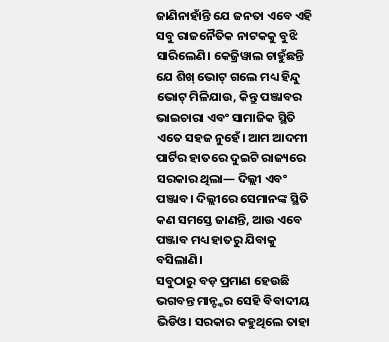ଜାଣିନାହାଁନ୍ତି ଯେ ଜନତା ଏବେ ଏହି ସବୁ ରାଜନୈତିକ ନାଟକକୁ ବୁଝି ସାରିଲେଣି। କେଜ୍ରିୱାଲ ଚାହୁଁଛନ୍ତି ଯେ ଶିଖ୍ ଭୋଟ୍ ଗଲେ ମଧ୍ୟ ହିନ୍ଦୁ ଭୋଟ୍ ମିଳିଯାଉ, କିନ୍ତୁ ପଞ୍ଜାବର ଭାଇଚାରା ଏବଂ ସାମାଜିକ ସ୍ଥିତି ଏତେ ସହଜ ନୁହେଁ। ଆମ ଆଦମୀ ପାର୍ଟିର ହାତରେ ଦୁଇଟି ରାଜ୍ୟରେ ସରକାର ଥିଲା— ଦିଲ୍ଲୀ ଏବଂ ପଞ୍ଜାବ। ଦିଲ୍ଲୀରେ ସେମାନଙ୍କ ସ୍ଥିତି କଣ ସମସ୍ତେ ଜାଣନ୍ତି, ଆଉ ଏବେ ପଞ୍ଜାବ ମଧ୍ୟ ହାତରୁ ଯିବାକୁ ବସିଲାଣି।
ସବୁଠାରୁ ବଡ଼ ପ୍ରମାଣ ହେଉଛି ଭଗବନ୍ତ ମାନ୍ଙ୍କର ସେହି ବିବାଦୀୟ ଭିଡିଓ। ସରକାର କହୁଥିଲେ ତାହା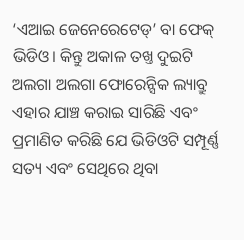‘ଏଆଇ ଜେନେରେଟେଡ୍’ ବା ଫେକ୍ ଭିଡିଓ। କିନ୍ତୁ ଅକାଳ ତଖ୍ତ ଦୁଇଟି ଅଲଗା ଅଲଗା ଫୋରେନ୍ସିକ ଲ୍ୟାବ୍ରୁ ଏହାର ଯାଞ୍ଚ କରାଇ ସାରିଛି ଏବଂ ପ୍ରମାଣିତ କରିଛି ଯେ ଭିଡିଓଟି ସମ୍ପୂର୍ଣ୍ଣ ସତ୍ୟ ଏବଂ ସେଥିରେ ଥିବା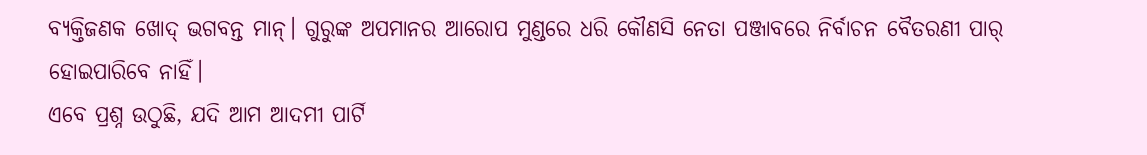ବ୍ୟକ୍ତିଜଣକ ଖୋଦ୍ ଭଗବନ୍ତ ମାନ୍। ଗୁରୁଙ୍କ ଅପମାନର ଆରୋପ ମୁଣ୍ଡରେ ଧରି କୌଣସି ନେତା ପଞ୍ଜାବରେ ନିର୍ବାଚନ ବୈତରଣୀ ପାର୍ ହୋଇପାରିବେ ନାହିଁ।
ଏବେ ପ୍ରଶ୍ନ ଉଠୁଛି, ଯଦି ଆମ ଆଦମୀ ପାର୍ଟି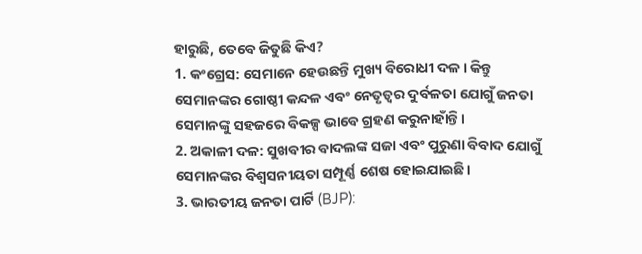ହାରୁଛି, ତେବେ ଜିତୁଛି କିଏ?
1. କଂଗ୍ରେସ: ସେମାନେ ହେଉଛନ୍ତି ମୁଖ୍ୟ ବିରୋଧୀ ଦଳ। କିନ୍ତୁ ସେମାନଙ୍କର ଗୋଷ୍ଠୀ କନ୍ଦଳ ଏବଂ ନେତୃତ୍ୱର ଦୁର୍ବଳତା ଯୋଗୁଁ ଜନତା ସେମାନଙ୍କୁ ସହଜରେ ବିକଳ୍ପ ଭାବେ ଗ୍ରହଣ କରୁନାହାଁନ୍ତି।
2. ଅକାଳୀ ଦଳ: ସୁଖବୀର ବାଦଲଙ୍କ ସଜା ଏବଂ ପୁରୁଣା ବିବାଦ ଯୋଗୁଁ ସେମାନଙ୍କର ବିଶ୍ୱସନୀୟତା ସମ୍ପୂର୍ଣ୍ଣ ଶେଷ ହୋଇଯାଇଛି।
3. ଭାରତୀୟ ଜନତା ପାର୍ଟି (BJP):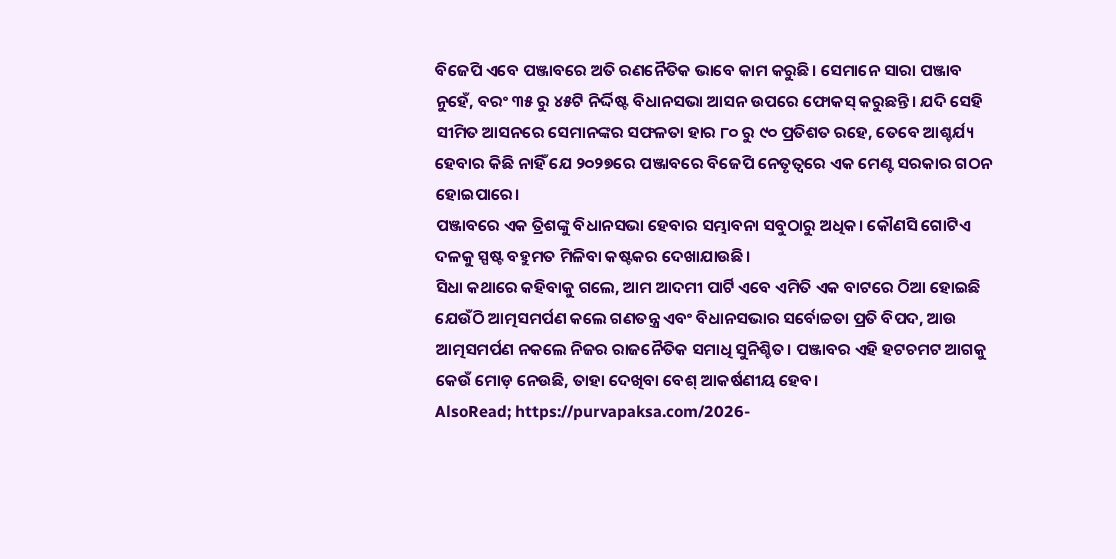ବିଜେପି ଏବେ ପଞ୍ଜାବରେ ଅତି ରଣନୈତିକ ଭାବେ କାମ କରୁଛି। ସେମାନେ ସାରା ପଞ୍ଜାବ ନୁହେଁ, ବରଂ ୩୫ ରୁ ୪୫ଟି ନିର୍ଦ୍ଦିଷ୍ଟ ବିଧାନସଭା ଆସନ ଉପରେ ଫୋକସ୍ କରୁଛନ୍ତି। ଯଦି ସେହି ସୀମିତ ଆସନରେ ସେମାନଙ୍କର ସଫଳତା ହାର ୮୦ ରୁ ୯୦ ପ୍ରତିଶତ ରହେ, ତେବେ ଆଶ୍ଚର୍ଯ୍ୟ ହେବାର କିଛି ନାହିଁ ଯେ ୨୦୨୭ରେ ପଞ୍ଜାବରେ ବିଜେପି ନେତୃତ୍ୱରେ ଏକ ମେଣ୍ଟ ସରକାର ଗଠନ ହୋଇପାରେ।
ପଞ୍ଜାବରେ ଏକ ତ୍ରିଶଙ୍କୁ ବିଧାନସଭା ହେବାର ସମ୍ଭାବନା ସବୁଠାରୁ ଅଧିକ। କୌଣସି ଗୋଟିଏ ଦଳକୁ ସ୍ପଷ୍ଟ ବହୁମତ ମିଳିବା କଷ୍ଟକର ଦେଖାଯାଉଛି।
ସିଧା କଥାରେ କହିବାକୁ ଗଲେ, ଆମ ଆଦମୀ ପାର୍ଟି ଏବେ ଏମିତି ଏକ ବାଟରେ ଠିଆ ହୋଇଛି ଯେଉଁଠି ଆତ୍ମସମର୍ପଣ କଲେ ଗଣତନ୍ତ୍ର ଏବଂ ବିଧାନସଭାର ସର୍ବୋଚ୍ଚତା ପ୍ରତି ବିପଦ, ଆଉ ଆତ୍ମସମର୍ପଣ ନକଲେ ନିଜର ରାଜନୈତିକ ସମାଧି ସୁନିଶ୍ଚିତ। ପଞ୍ଜାବର ଏହି ହଟଚମଟ ଆଗକୁ କେଉଁ ମୋଡ଼ ନେଉଛି, ତାହା ଦେଖିବା ବେଶ୍ ଆକର୍ଷଣୀୟ ହେବ।
AlsoRead; https://purvapaksa.com/2026-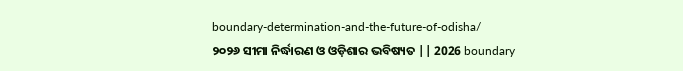boundary-determination-and-the-future-of-odisha/
୨୦୨୬ ସୀମା ନିର୍ଦ୍ଧାରଣ ଓ ଓଡ଼ିଶାର ଭବିଷ୍ୟତ || 2026 boundary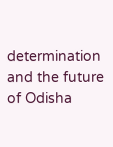determination and the future of Odisha